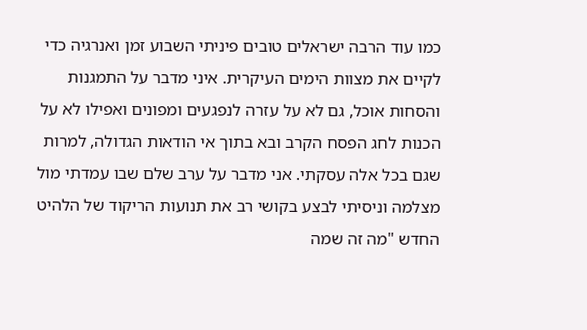כמו עוד הרבה ישראלים טובים פיניתי השבוע זמן ואנרגיה כדי לקיים את מצוות הימים העיקרית. איני מדבר על התמגנות והסחות אוכל, גם לא על עזרה לנפגעים ומפונים ואפילו לא על הכנות לחג הפסח הקרב ובא בתוך אי הודאות הגדולה, למרות שגם בכל אלה עסקתי. אני מדבר על ערב שלם שבו עמדתי מול מצלמה וניסיתי לבצע בקושי רב את תנועות הריקוד של הלהיט החדש "מה זה שמה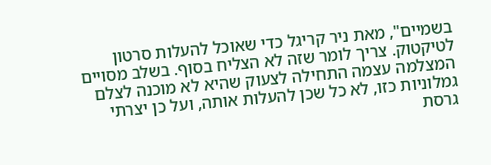בשמיים", מאת ניר קריגל כדי שאוכל להעלות סרטון לטיקטוק. צריך לומר שזה לא הצליח בסוף. בשלב מסויים המצלמה עצמה התחילה לצעוק שהיא לא מוכנה לצלם גמלוניות כזו, לא כל שכן להעלות אותה, ועל כן יצרתי גרסת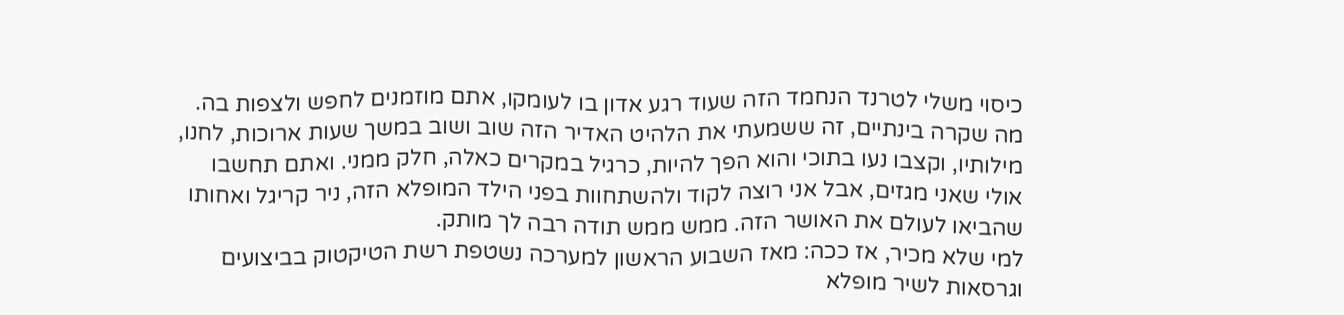כיסוי משלי לטרנד הנחמד הזה שעוד רגע אדון בו לעומקו, אתם מוזמנים לחפש ולצפות בה.
מה שקרה בינתיים, זה ששמעתי את הלהיט האדיר הזה שוב ושוב במשך שעות ארוכות, לחנו, מילותיו, וקצבו נעו בתוכי והוא הפך להיות, כרגיל במקרים כאלה, חלק ממני. ואתם תחשבו אולי שאני מגזים, אבל אני רוצה לקוד ולהשתחוות בפני הילד המופלא הזה, ניר קריגל ואחותו שהביאו לעולם את האושר הזה. ממש ממש תודה רבה לך מותק.
למי שלא מכיר, אז ככה: מאז השבוע הראשון למערכה נשטפת רשת הטיקטוק בביצועים וגרסאות לשיר מופלא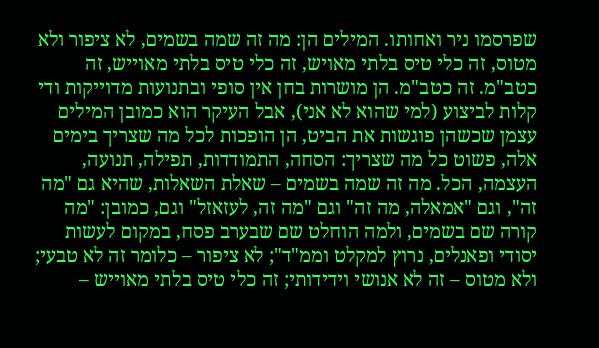שפרסמו ניר ואחותו. המילים הן: מה זה שמה בשמים, לא ציפור ולא מטוס, זה כלי טיס בלתי מאויש, זה כלי טיס בלתי מאוייש, זה כטב"מ. זה כטב"מ. הן מושרות בחן אין סופי ובתנועות מדוייקות ודי קלות לביצוע (למי שהוא לא אני), אבל העיקר הוא כמובן המילים עצמן שכשהן פוגשות את הביט, הן הופכות לכל מה שצריך בימים אלה, פשוט כל מה שצריך: הסחה, התמודדות, תפילה, תנועה, העצמה, הכל. מה זה שמה בשמים – שאלת השאלות, שהיא גם "מה זה", וגם "אמאלה, מה זה" וגם "מה זה, לעזאזל" וגם, כמובן: "מה קורה שם בשמים, ולמה הוחלט שם שבערב פסח, במקום לעשות יסודי ופאנלים, נרוץ למקלט וממ"ד"; לא ציפור – כלומר זה לא טבעי; ולא מטוס – זה לא אנושי וידידותי; זה כלי טיס בלתי מאוייש –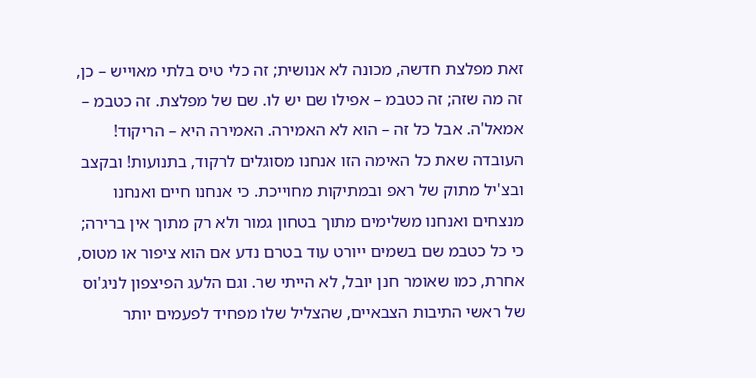זאת מפלצת חדשה, מכונה לא אנושית; זה כלי טיס בלתי מאוייש – כן, זה מה שזה; זה כטבמ – אפילו שם יש לו. שם של מפלצת. זה כטבמ – אמאל'ה. אבל כל זה – הוא לא האמירה. האמירה היא – הריקוד! העובדה שאת כל האימה הזו אנחנו מסוגלים לרקוד, בתנועות! ובקצב ובצ'יל מתוק של ראפ ובמתיקות מחוייכת. כי אנחנו חיים ואנחנו מנצחים ואנחנו משלימים מתוך בטחון גמור ולא רק מתוך אין ברירה; כי כל כטבמ שם בשמים ייורט עוד בטרם נדע אם הוא ציפור או מטוס, אחרת, כמו שאומר חנן יובל, לא הייתי שר. וגם הלעג הפיצפון לניג'וס של ראשי התיבות הצבאיים, שהצליל שלו מפחיד לפעמים יותר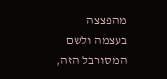מהפצצה בעצמה ולשם המסורבל הזה,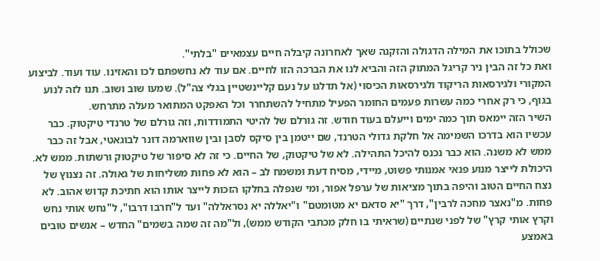שכולל בתוכו את המילה הדגולה והזקנה שאך לאחרונה קיבלה חיים עצמאיים "בלתי".
ואת כל זה הבין ניר קריגל המתוק הזה והביא לנו את הברכה הזו לחיים. אם עוד לא נחשפתם לכו והאזינו. עוד ועוד. לביצוע המקורי ולגירסאות הריקוד ולגירסאות הכיסוי (אל תדלגו על נעם קליינשטיין בגלי צה"ל). שמעו שוב ושוב. תנו לזה לנוע בגוף, כי רק אחרי כמה עשרות פעמים החומר הפעיל מתחיל להשתחרר וכל האפקט המתואר מעלה מתרחש.
השיר הזה יימאס תוך כמה ימים וייעלם בעוד חודש. זה גורלם של להיטי התמודדות, וזה גורלם של טרנדי טיקטוק. כבר עכשיו הוא בדרכו השמימה אל חלקת גדולי הטרנד, שם ייטמן בין סיקס לסבן ובין שווארמה דונר לבוגאטי, אבל זה כבר ממש לא משנה. הוא כבר נכנס להיכל התהילה. לא של טיקטוק, של החיים. כי זה לא סיפור של טיקטוק ורשתות. ממש לא. היכולת לייצר מנוע פנאי אמנותי פשוט, מיידי, מסיח דעת ומשמח לב – הוא לא פחות משליחות של גאולה. זה נצנוץ של נצח החיים הטוב והיפה בתוך מציאות של ערפל אפור, ומי שנפלה בחלקו הזכות לייצר אותו הוא חתיכת קדוש אהוב. לא פחות. מ"נאצר מחכה לרבין", דרך "יא סדאם יא מטומטם" ו"יאללה יא נסראללה" ועד ל"חרבו דרבו", ל"נחש אותי נחש וקרץ אותי קרץ" של לפני שנתיים (שראיתי בו חלק מכתבי הקודש ממש), ול"מה זה שמה בשמים" החדש – אנשים טובים באמצע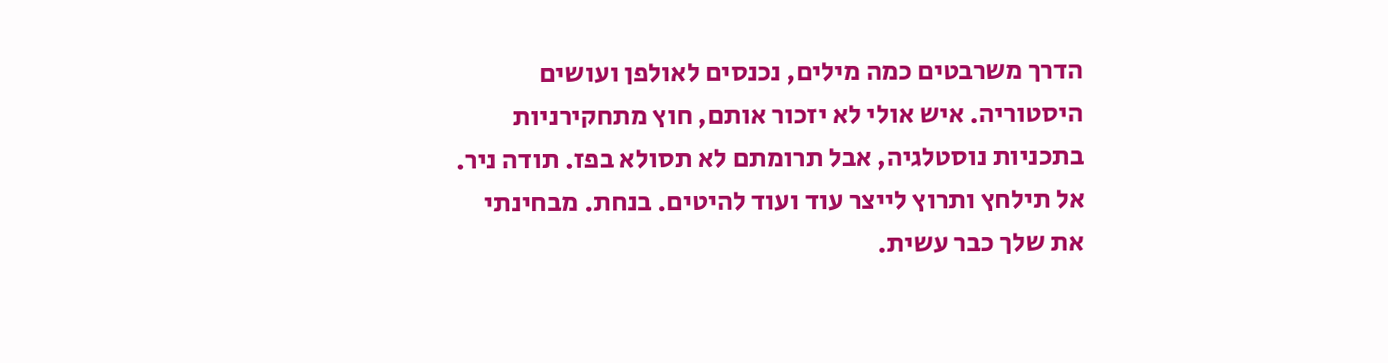הדרך משרבטים כמה מילים, נכנסים לאולפן ועושים היסטוריה. איש אולי לא יזכור אותם, חוץ מתחקירניות בתכניות נוסטלגיה, אבל תרומתם לא תסולא בפז. תודה ניר. אל תילחץ ותרוץ לייצר עוד ועוד להיטים. בנחת. מבחינתי את שלך כבר עשית.